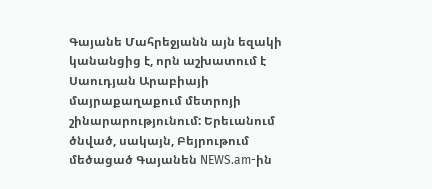Գայանե Մահրեջյանն այն եզակի կանանցից է, որն աշխատում է Սաուդյան Արաբիայի մայրաքաղաքում մետրոյի շինարարությունում: Երեւանում ծնված, սակայն, Բեյրութում մեծացած Գայանեն NEWS.am-ին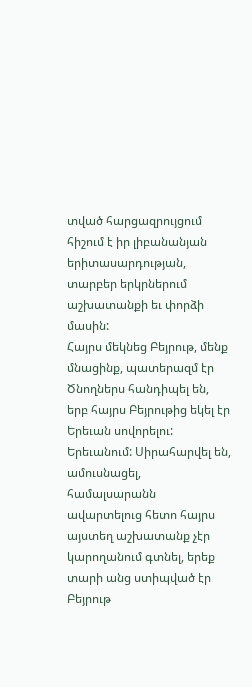տված հարցազրույցում հիշում է իր լիբանանյան երիտասարդության, տարբեր երկրներում աշխատանքի եւ փորձի մասին:
Հայրս մեկնեց Բեյրութ, մենք մնացինք, պատերազմ էր
Ծնողներս հանդիպել են, երբ հայրս Բեյրութից եկել էր Երեւան սովորելու: Երեւանում: Սիրահարվել են, ամուսնացել, համալսարանն ավարտելուց հետո հայրս այստեղ աշխատանք չէր կարողանում գտնել, երեք տարի անց ստիպված էր Բեյրութ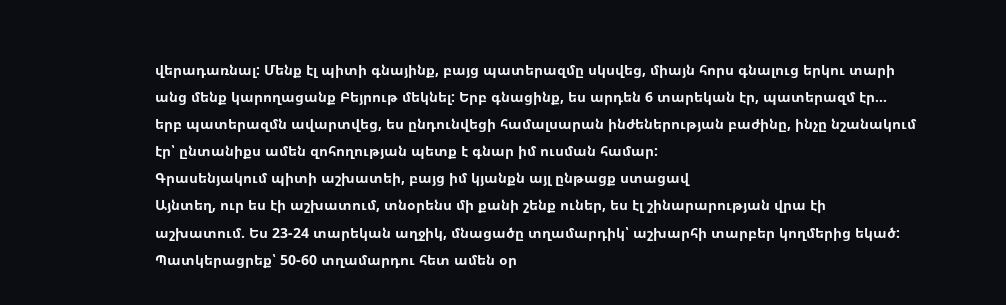վերադառնալ: Մենք էլ պիտի գնայինք, բայց պատերազմը սկսվեց, միայն հորս գնալուց երկու տարի անց մենք կարողացանք Բեյրութ մեկնել: Երբ գնացինք, ես արդեն 6 տարեկան էր, պատերազմ էր… երբ պատերազմն ավարտվեց, ես ընդունվեցի համալսարան ինժեներության բաժինը, ինչը նշանակում էր՝ ընտանիքս ամեն զոհողության պետք է գնար իմ ուսման համար:
Գրասենյակում պիտի աշխատեի, բայց իմ կյանքն այլ ընթացք ստացավ
Այնտեղ, ուր ես էի աշխատում, տնօրենս մի քանի շենք ուներ, ես էլ շինարարության վրա էի աշխատում. Ես 23-24 տարեկան աղջիկ, մնացածը տղամարդիկ՝ աշխարհի տարբեր կողմերից եկած: Պատկերացրեք՝ 50-60 տղամարդու հետ ամեն օր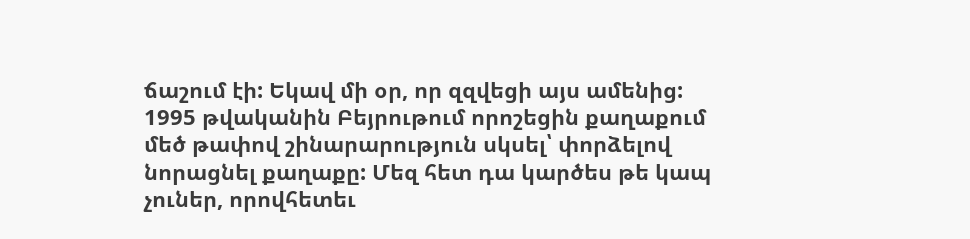ճաշում էի: Եկավ մի օր, որ զզվեցի այս ամենից: 1995 թվականին Բեյրութում որոշեցին քաղաքում մեծ թափով շինարարություն սկսել՝ փորձելով նորացնել քաղաքը: Մեզ հետ դա կարծես թե կապ չուներ, որովհետեւ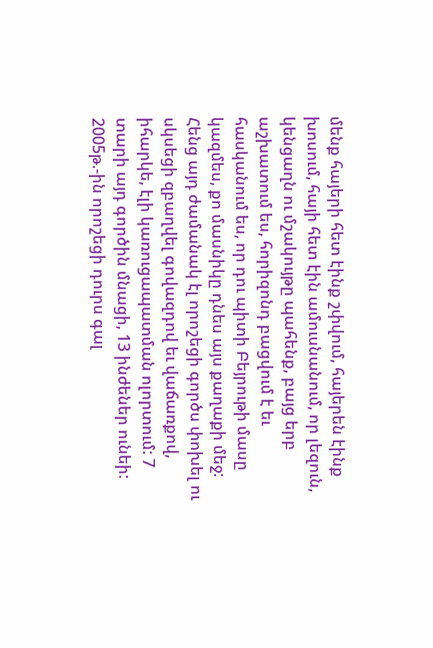մենք հայերի հետ էինք շփվում, հայերեն էինք խոսում, հայի հետ էին ամուսնանում, որ լեզուն, կենցաղն ու մշակույթը պահենք, բայց երբ աշխատում ես, հորիզոնդ բացվում է եւ հասկանում ես, որ դու պիտի Բեյրութի մասը կազմես, քո մասնիկը դնես այս քաղաքի մեջ: Հենց այդ ժամանակ էլ որոշեցի գործս փոխել ու սկսեցի զբաղվել գովազդով եւ վաճառքով, իհարկե, էլի կառուցապատման ոլորտում: 7 տարի այդ գործին մնացի, 13 ինժեներ ունեի: 2005թ.-ին որոշեցի դուրս գալ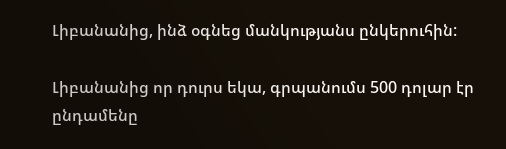Լիբանանից, ինձ օգնեց մանկությանս ընկերուհին:

Լիբանանից որ դուրս եկա, գրպանումս 500 դոլար էր ընդամենը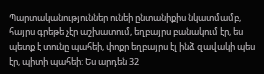Պարտականություններ ունեի ընտանիքիս նկատմամբ, հայրս գրեթե չէր աշխատում, եղբայրս բանակում էր, ես պետք է տունը պահեի, փոքր եղբայրս էլ ինձ զավակի պես էր, պիտի պահեի: Ես արդեն 32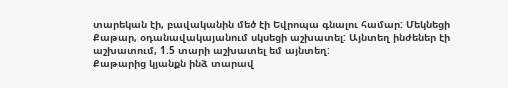տարեկան էի, բավականին մեծ էի Եվրոպա գնալու համար: Մեկնեցի Քաթար, օդանավակայանում սկսեցի աշխատել: Այնտեղ ինժեներ էի աշխատում, 1.5 տարի աշխատել եմ այնտեղ:
Քաթարից կյանքն ինձ տարավ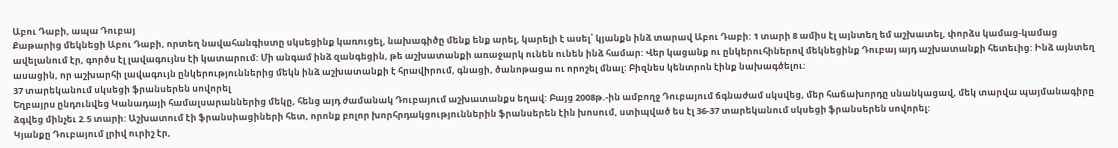Աբու Դաբի, ապա Դուբայ
Քաթարից մեկնեցի Աբու Դաբի, որտեղ նավահանգիստը սկսեցինք կառուցել, նախագիծը մենք ենք արել, կարելի է ասել՝ կյանքն ինձ տարավ Աբու Դաբի: 1 տարի 8 ամիս էլ այնտեղ եմ աշխատել, փորձս կամաց-կամաց ավելանում էր, գործս էլ լավագույնս էի կատարում: Մի անգամ ինձ զանգեցին, թե աշխատանքի առաջարկ ունեն ունեն ինձ համար: Վեր կացանք ու ընկերուհիներով մեկնեցինք Դուբայ այդ աշխատանքի հետեւից: Ինձ այնտեղ ասացին, որ աշխարհի լավագույն ընկերություններից մեկն ինձ աշխատանքի է հրավիրում, գնացի, ծանոթացա ու որոշել մնալ: Բիզնես կենտրոն էինք նախագծելու:
37 տարեկանում սկսեցի ֆրանսերեն սովորել
Եղբայրս ընդունվեց Կանադայի համալսարաններից մեկը, հենց այդ ժամանակ Դուբայում աշխատանքս եղավ: Բայց 2008թ.-ին ամբողջ Դուբայում ճգնաժամ սկսվեց, մեր հաճախորդը սնանկացավ, մեկ տարվա պայմանագիրը ձգվեց մինչեւ 2.5 տարի: Աշխատում էի ֆրանսիացիների հետ, որոնք բոլոր խորհրդակցություններին ֆրանսերեն էին խոսում, ստիպված ես էլ 36-37 տարեկանում սկսեցի ֆրանսերեն սովորել:
Կյանքը Դուբայում լրիվ ուրիշ էր,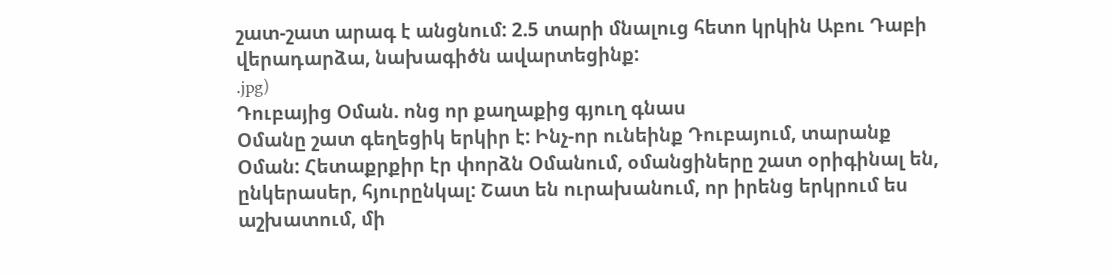շատ-շատ արագ է անցնում: 2.5 տարի մնալուց հետո կրկին Աբու Դաբի վերադարձա, նախագիծն ավարտեցինք:
.jpg)
Դուբայից Օման. ոնց որ քաղաքից գյուղ գնաս
Օմանը շատ գեղեցիկ երկիր է: Ինչ-որ ունեինք Դուբայում, տարանք Օման: Հետաքրքիր էր փորձն Օմանում, օմանցիները շատ օրիգինալ են, ընկերասեր, հյուրընկալ: Շատ են ուրախանում, որ իրենց երկրում ես աշխատում, մի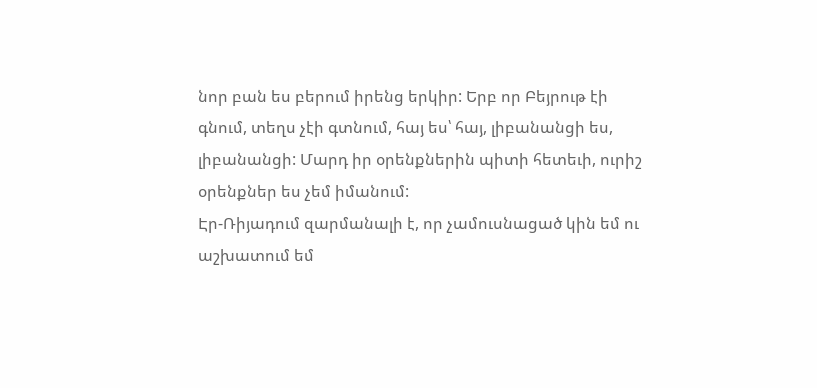նոր բան ես բերում իրենց երկիր: Երբ որ Բեյրութ էի գնում, տեղս չէի գտնում, հայ ես՝ հայ, լիբանանցի ես, լիբանանցի: Մարդ իր օրենքներին պիտի հետեւի, ուրիշ օրենքներ ես չեմ իմանում:
Էր-Ռիյադում զարմանալի է, որ չամուսնացած կին եմ ու աշխատում եմ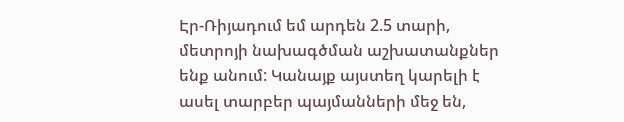Էր-Ռիյադում եմ արդեն 2.5 տարի, մետրոյի նախագծման աշխատանքներ ենք անում: Կանայք այստեղ կարելի է ասել տարբեր պայմանների մեջ են,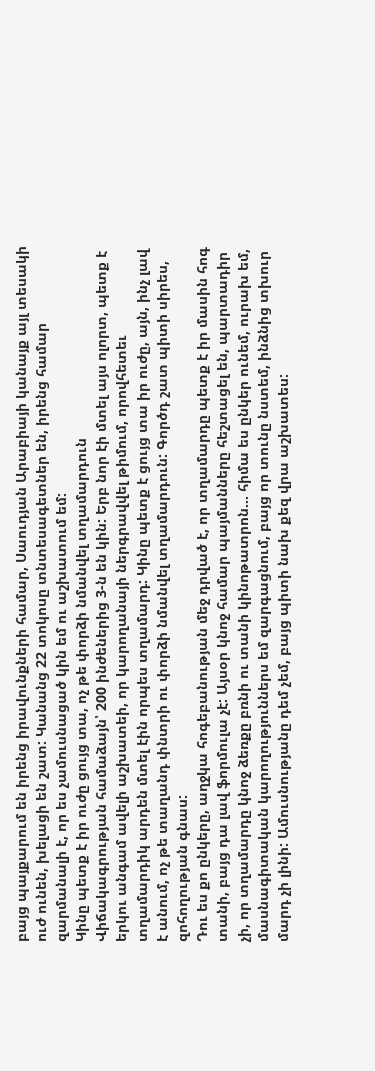բայց պայքարում են իրենց իրավունքների համար, Սաուդյան Արաբիայի կանայք այլ տեսակի ուժ ունեն, խելացի են շատ: Կանանց 22 տոկոսը տնտեսագետներ են, իրենց համար զարմանալի է, որ ես չամուսնացած կին եմ ու աշխատում եմ:
Կինը պետք է իր ուժը ցույց տա, ոչ թե փորձի նմանվել տղամարդուն
Վիճակագրության համաձայն՝ 200 ինժեներից 3-ն են կին: Երբ նոր էի մտել այս ոլորտ, պետք է երկու անգամ ավելի աշխատեի, որ կարողանայի ներգրավվել թիմում, որովհետեւ տղամարդիկ արդեն մտել էին որպես տղամարդ: Կինը պետք է ցույց տա իր ուժը, այն, ինչ լավ է անում, ոչ թե տաղանդ փնտրի ու փորձի նմանվել տղամարդուն: Գործդ շատ պիտի սիրես, զոհողության գնաս:
Դու ես քո ընկերը, աղջկա հոգեբանության մեջ դրված է, որ տղամարդը պետք է իր մասին հոգ տանի, բայց դա լավ ֆորմուլա չէ: Այսօր կնոջ համար պայմանները հեշտացել են, պարտադիր չի, որ տղամարդը կնոջ ձեռքը բռնի ու տանի կինոթատրոն… հիմա ես ընկեր ունեմ, ուրախ եմ, մասնագիտական կարողություններս եմ զարգացնում, բայց որ տունը նստեմ, ինձնից տխուր մարդ չի լինի: Ամուսնությանը դեմ չեմ, բայց պիտի նախ քեզ վրա աշխատես: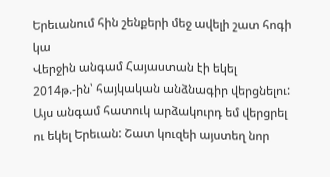Երեւանում հին շենքերի մեջ ավելի շատ հոգի կա
Վերջին անգամ Հայաստան էի եկել 2014թ.-ին՝ հայկական անձնագիր վերցնելու: Այս անգամ հատուկ արձակուրդ եմ վերցրել ու եկել Երեւան: Շատ կուզեի այստեղ նոր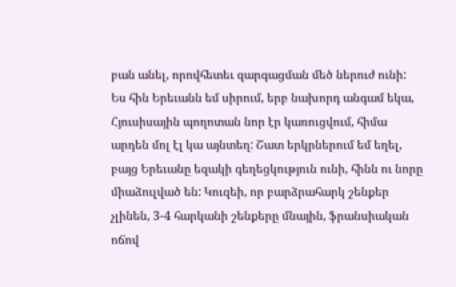բան անել, որովհետեւ զարգացման մեծ ներուժ ունի:
Ես հին Երեւանն եմ սիրում, երբ նախորդ անգամ եկա, Հյուսիսային պողոտան նոր էր կառուցվում, հիմա արդեն մոլ էլ կա այնտեղ: Շատ երկրներում եմ եղել, բայց Երեւանը եզակի գեղեցկություն ունի, հինն ու նորը միաձուլված են: Կուզեի, որ բարձրահարկ շենքեր չլինեն, 3-4 հարկանի շենքերը մնային, ֆրանսիական ոճով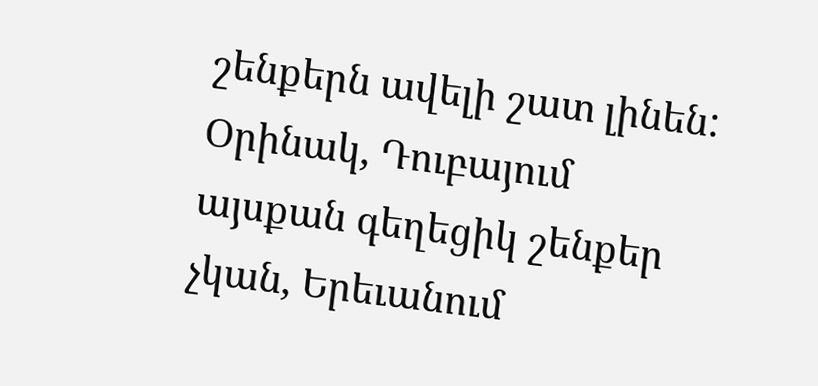շենքերն ավելի շատ լինեն: Օրինակ, Դուբայում այսքան գեղեցիկ շենքեր չկան, Երեւանում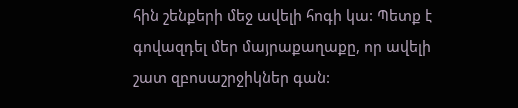հին շենքերի մեջ ավելի հոգի կա: Պետք է գովազդել մեր մայրաքաղաքը, որ ավելի շատ զբոսաշրջիկներ գան: